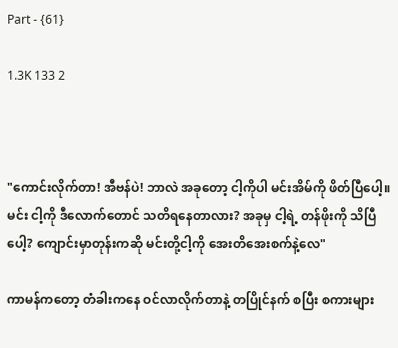Part - {61}

1.3K 133 2



"ကောင်းလိုက်တာ! အီဗန်ပဲ! ဘာလဲ အခုတော့ ငါ့ကိုပါ မင်းအိမ်ကို ဖိတ်ပြီပေါ့။ မင်း ငါ့ကို ဒီလောက်တောင် သတိရနေတာလား? အခုမှ ငါ့ရဲ့ တန်ဖိုးကို သိပြီပေါ့? ကျောင်းမှာတုန်းကဆို မင်းတို့ငါ့ကို အေးတိအေးစက်နဲ့လေ"

ကာမန်ကတော့ တံခါးကနေ ဝင်လာလိုက်တာနဲ့ တပြိုင်နက် စပြီး စကားများ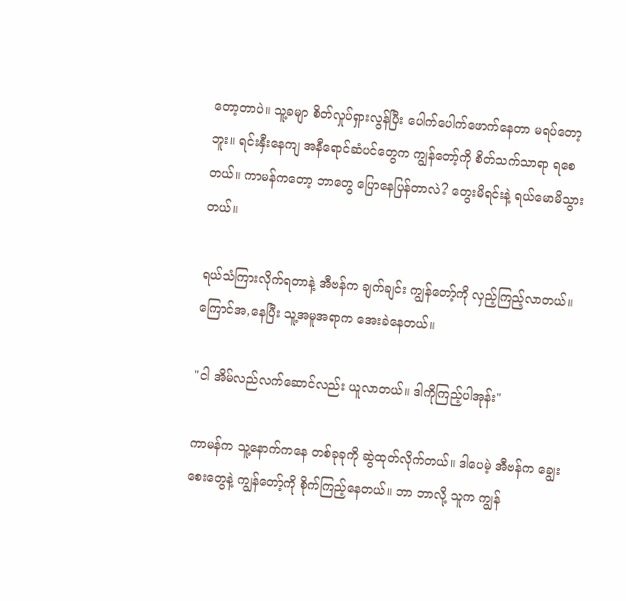တော့တာပဲ။ သူ့ခမျာ စိတ်လှုပ်ရှားလွန်ပြီး ပေါက်ပေါက်ဖောက်နေတာ မရပ်တော့ဘူး။ ရင်းနှီးနေကျ အနီရောင်ဆံပင်တွေက ကျွန်တော့်ကို စိတ်သက်သာရာ ရစေတယ်။ ကာမန်ကတော့ ဘာတွေ ပြောနေပြန်တာလဲ? တွေးမိရင်းနဲ့ ရယ်မောမိသွားတယ်။

ရယ်သံကြားလိုက်ရတာနဲ့ အီဗန်က ချက်ချင်း ကျွန်တော့်ကို လှည့်ကြည့်လာတယ်။ ကြောင်အ,နေပြီး သူ့အမူအရာက အေးခဲနေတယ်။

"ငါ အိမ်လည်လက်ဆောင်လည်း ယူလာတယ်။ ဒါကိုကြည့်ပါအုန်း"

ကာမန်က သူ့နောက်ကနေ တစ်ခုခုကို ဆွဲထုတ်လိုက်တယ်။ ဒါပေမဲ့ အီဗန်က ချွေးစေးတွေနဲ့ ကျွန်တော့်ကို စိုက်ကြည့်နေတယ်။ ဘာ ဘာလို့ သူက ကျွန်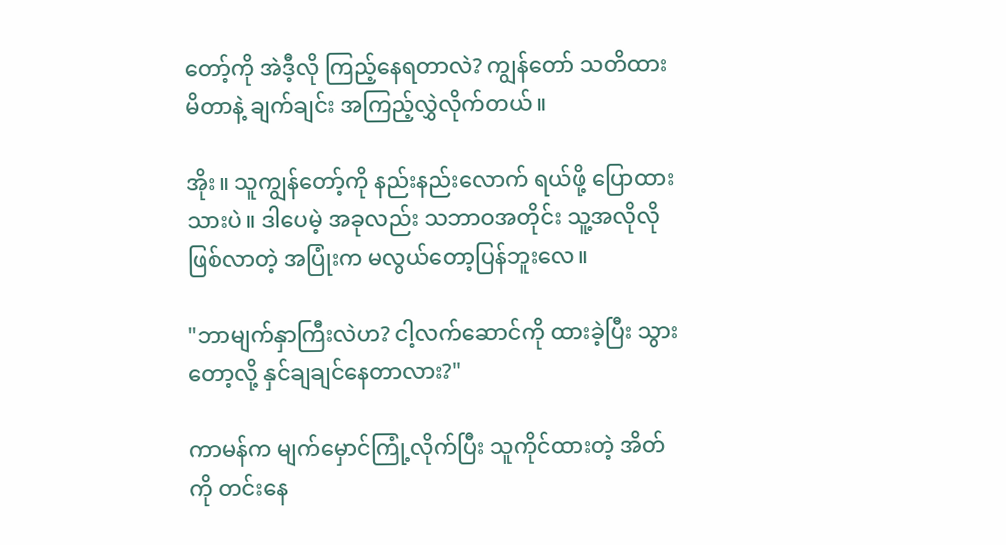တော့်ကို အဲဒီ့လို ကြည့်နေရတာလဲ? ကျွန်တော် သတိထားမိတာနဲ့ ချက်ချင်း အကြည့်လွှဲလိုက်တယ်။

အိုး။ သူကျွန်တော့်ကို နည်းနည်းလောက် ရယ်ဖို့ ပြောထားသားပဲ။ ဒါပေမဲ့ အခုလည်း သဘာဝအတိုင်း သူ့အလိုလို ဖြစ်လာတဲ့ အပြုံးက မလွယ်တော့ပြန်ဘူးလေ။

"ဘာမျက်နှာကြီးလဲဟ? ငါ့လက်ဆောင်ကို ထားခဲ့ပြီး သွားတော့လို့ နှင်ချချင်နေတာလား?"

ကာမန်က မျက်မှောင်ကြုံ့လိုက်ပြီး သူကိုင်ထားတဲ့ အိတ်ကို တင်းနေ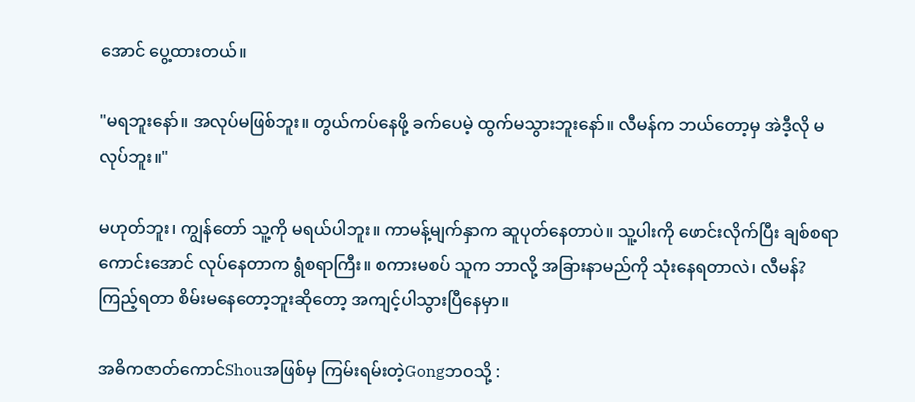အောင် ပွေ့ထားတယ်။

"မရဘူးနော်။ အလုပ်မဖြစ်ဘူး။ တွယ်ကပ်နေဖို့ ခက်ပေမဲ့ ထွက်မသွားဘူးနော်။ လီမန်က ဘယ်တော့မှ အဲဒီ့လို မလုပ်ဘူး။"

မဟုတ်ဘူး၊ ကျွန်တော် သူ့ကို မရယ်ပါဘူး။ ကာမန့်မျက်နှာက ဆူပုတ်နေတာပဲ။ သူ့ပါးကို ဖောင်းလိုက်ပြီး ချစ်စရာကောင်းအောင် လုပ်နေတာက ရွံစရာကြီး။ စကားမစပ် သူက ဘာလို့ အခြားနာမည်ကို သုံးနေရတာလဲ၊ လီမန်? ကြည့်ရတာ စိမ်းမနေတော့ဘူးဆိုတော့ အကျင့်ပါသွားပြီနေမှာ။

အဓိကဇာတ်ကောင်Shouအဖြစ်မှ ကြမ်းရမ်းတဲ့Gongဘဝသို့ :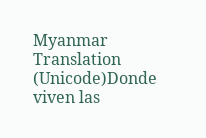Myanmar Translation (Unicode)Donde viven las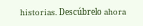historias. Descúbrelo ahora